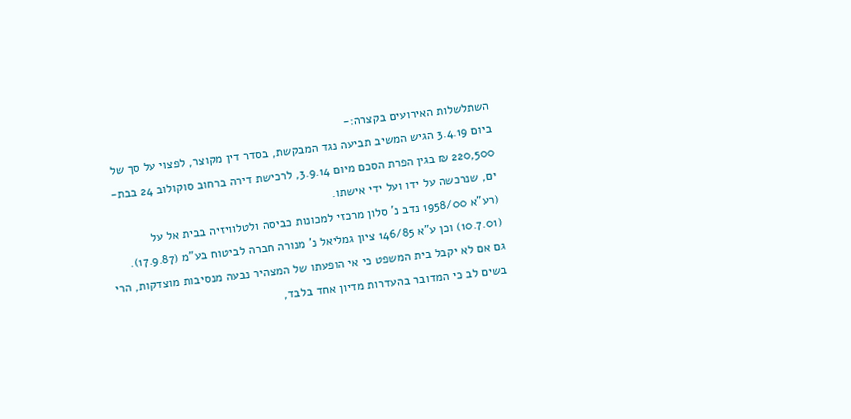השתלשלות האירועים בקצרה:-
ביום 3.4.19 הגיש המשיב תביעה נגד המבקשת, בסדר דין מקוצר, לפצוי על סך של 220,500 ₪ בגין הפרת הסכם מיום 3.9.14, לרכישת דירה ברחוב סוקולוב 24 בבת-ים, שנרכשה על ידו ועל ידי אישתו.
(רע"א 1958/00 נדב נ' סלון מרכזי למכונות כביסה ולטלוויזיה בבית אל על (10.7.01) וכן ע"א 146/85 ציון גמליאל נ' מנורה חברה לביטוח בע"מ (17.9.87).
גם אם לא יקבל בית המשפט כי אי הופעתו של המצהיר נבעה מנסיבות מוצדקות, הרי בשים לב כי המדובר בהעדרות מדיון אחד בלבד,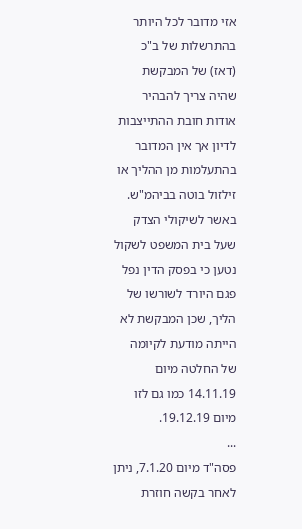אזי מדובר לכל היותר בהתרשלות של ב"כ (דאז) של המבקשת שהיה צריך להבהיר אודות חובת ההתייצבות לדיון אך אין המדובר בהתעלמות מן ההליך או זילזול בוטה בביהמ"ש.
באשר לשיקולי הצדק שעל בית המשפט לשקול נטען כי בפסק הדין נפל פגם היורד לשורשו של הליך, שכן המבקשת לא הייתה מודעת לקיומה של החלטה מיום 14.11.19 כמו גם לזו מיום 19.12.19.
...
פסה"ד מיום 7.1.20, ניתן לאחר בקשה חוזרת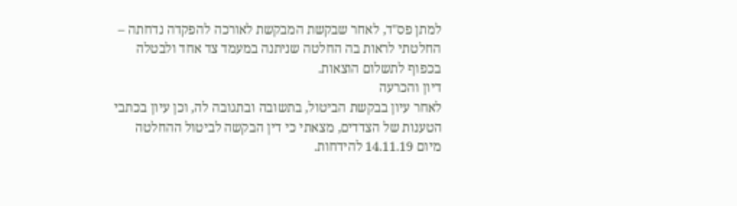למתן פס"ד, לאחר שבקשת המבקשת לאורכה להפקדה נדחתה – החלטתי לראות בה החלטה שניתנה במעמד צד אחד ולבטלה בכפוף לתשלום הוצאות.
דיון והכרעה
לאחר עיון בבקשת הביטול, בתשובה ובתגובה לה, וכן עיון בכתבי הטענות של הצדדים, מצאתי כי דין הבקשה לביטול ההחלטה מיום 14.11.19 להידחות.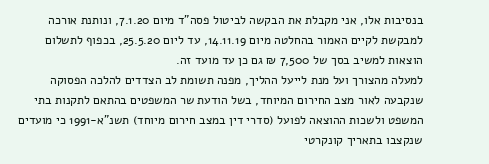בנסיבות אלו, אני מקבלת את הבקשה לביטול פסה"ד מיום 7.1.20, ונותנת אורכה למבקשת לקיים האמור בהחלטה מיום 14.11.19, עד ליום 25.5.20, בכפוף לתשלום הוצאות למשיב בסך של 7,500 ₪ גם כן עד מועד זה.
למעלה מהצורך ועל מנת לייעל ההליך, מפנה תשומת לב הצדדים להלכה הפסוקה שנקבעה לאור מצב החירום המיוחד, בשל הודעת שר המשפטים בהתאם לתקנות בתי המשפט ולשכות ההוצאה לפועל (סדרי דין במצב חירום מיוחד) תשנ"א-1991 כי מועדים שנקצבו בתאריך קונקרטי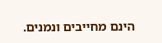הינם מחייבים ונמנים.